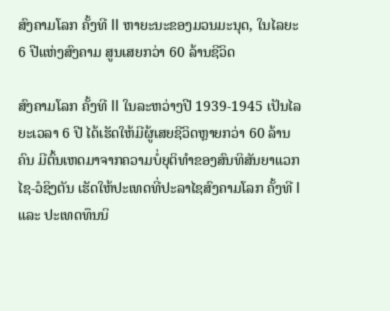ສົງຄາມໂລກ ຄັ້ງທີ II ຫາຍະນະຂອງມວນມະນຸດ, ໃນໄລຍະ 6 ປີແຫ່ງສົງຄາມ ສູນເສຍກວ່າ 60 ລ້ານຊີວິດ

ສົງຄາມໂລກ ຄັ້ງທີ II ໃນລະຫວ່າງປີ 1939-1945 ເປັນໄລຍະເວລາ 6 ປີ ໄດ້ເຮັດໃຫ້ມີຜູ້ເສຍຊີວິດຫຼາຍກວ່າ 60 ລ້ານຄົນ ມີຕົ້ນເຫດມາຈາກຄວາມບໍ່ຍຸຕິທຳຂອງສົນທິສັນຍາແວກໄຊ-ວໍຊິງຕັນ ເຮັດໃຫ້ປະເທດທີ່ປະລາໄຊສົງຄາມໂລກ ຄັ້ງທີ I ແລະ ປະເທດທຶນນິ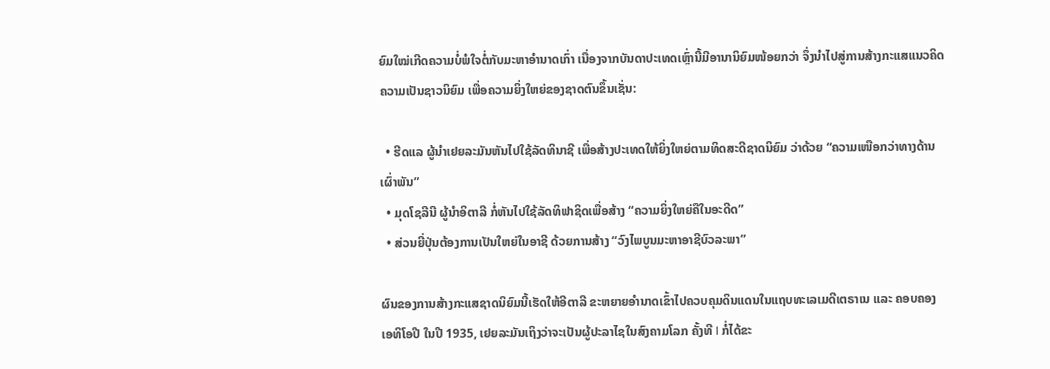ຍົມໃໝ່ເກີດຄວາມບໍ່ພໍໃຈຕໍ່ກັບມະຫາອຳນາດເກົ່າ ເນື່ອງຈາກບັນດາປະເທດເຫຼົ່ານີ້ມີອານານິຍົມໜ້ອຍກວ່າ ຈຶ່ງນຳໄປສູ່ການສ້າງກະແສແນວຄິດຄວາມເປັນຊາວນິຍົມ ເພື່ອຄວາມຍິ່ງໃຫຍ່ຂອງຊາດຕົນຂຶ້ນເຊັ່ນ:

  • ຮີດແລ ຜູ້ນຳເຢຍລະມັນຫັນໄປໃຊ້ລັດທິນາຊີ ເພື່ອສ້າງປະເທດໃຫ້ຍິ່ງໃຫຍ່ຕາມທິດສະດີຊາດນິຍົມ ວ່າດ້ວຍ “ຄວາມເໜືອກວ່າທາງດ້ານເຜົ່າພັນ”
  • ມຸດໂຊລີນີ ຜູ້ນຳອິຕາລີ ກໍ່ຫັນໄປໃຊ້ລັດທິຟາຊິດເພື່ອສ້າງ “ຄວາມຍິ່ງໃຫຍ່ຄືໃນອະດີດ”
  • ສ່ວນຍີ່ປຸ່ນຕ້ອງການເປັນໃຫຍ່ໃນອາຊີ ດ້ວຍການສ້າງ “ວົງໄພບູນມະຫາອາຊີບົວລະພາ”

ຜົນຂອງການສ້າງກະແສຊາດນິຍົມນີ້ເຮັດໃຫ້ອີຕາລີ ຂະຫຍາຍອຳນາດເຂົ້າໄປຄວບຄຸມດິນແດນໃນແຖບທະເລເມດີເຕຣາເນ ແລະ ຄອບຄອງເອທິໂອປີ ໃນປີ 1935, ເຢຍລະມັນເຖິງວ່າຈະເປັນຜູ້ປະລາໄຊໃນສົງຄາມໂລກ ຄັ້ງທີ I ກໍ່ໄດ້ຂະ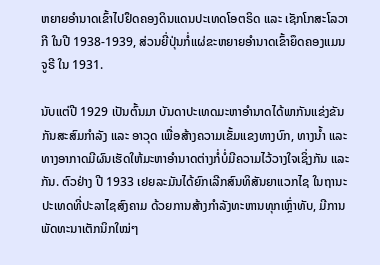ຫຍາຍອຳນາດເຂົ້າໄປຢຶດຄອງດິນແດນປະເທດໂອຕຣິດ ແລະ ເຊັກໂກສະໂລວາກີ ໃນປີ 1938-1939, ສ່ວນຍີ່ປຸ່ນກໍ່ແຜ່ຂະຫຍາຍອຳນາດເຂົ້າຍຶດຄອງແມນຈູຣີ ໃນ 1931.

ນັບແຕ່ປີ 1929 ເປັນຕົ້ນມາ ບັນດາປະເທດມະຫາອຳນາດໄດ້ພາກັນແຂ່ງຂັນກັນສະສົມກຳລັງ ແລະ ອາວຸດ ເພື່ອສ້າງຄວາມເຂັ້ມແຂງທາງບົກ, ທາງນ້ຳ ແລະ ທາງອາກາດມີຜົນເຮັດໃຫ້ມະຫາອຳນາດຕ່າງກໍ່ບໍ່ມີຄວາມໄວ້ວາງໃຈເຊິ່ງກັນ ແລະ ກັນ. ຕົວຢ່າງ ປີ 1933 ເຢຍລະມັນໄດ້ຍົກເລີກສົນທິສັນຍາແວກໄຊ ໃນຖານະປະເທດທີ່ປະລາໄຊສົງຄາມ ດ້ວຍການສ້າງກຳລັງທະຫານທຸກເຫຼົ່າທັບ, ມີການພັດທະນາເຕັກນິກໃໝ່ໆ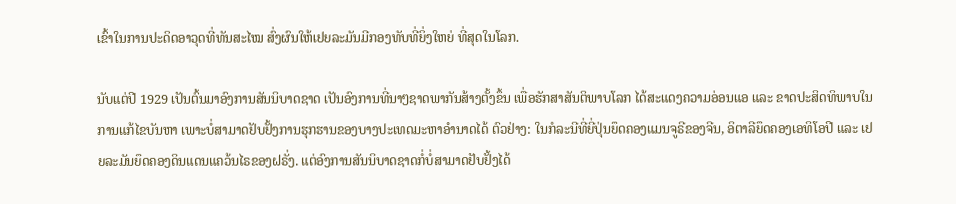ເຂົ້າໃນການປະດິດອາວຸດທີ່ທັນສະໄໝ ສົ່ງຜົນໃຫ້ເຢຍລະມັນມີກອງທັບທີ່ຍິ່ງໃຫຍ່ ທີ່ສຸດໃນໂລກ.

ນັບແຕ່ປີ 1929 ເປັນຕົ້ນມາອົງການສັນນິບາດຊາດ ເປັນອົງການທີ່ນາໆຊາດພາກັນສ້າງຕັ້ງຂຶ້ນ ເພື່ອຮັກສາສັນຕິພາບໂລກ ໄດ້ສະແດງຄວາມອ່ອນແອ ແລະ ຂາດປະສິດທິພາບໃນການແກ້ໄຂບັນຫາ ເພາະບໍ່ສາມາດຢັບຢັ້ງການຮຸກຮານຂອງບາງປະເທດມະຫາອຳນາດໄດ້ ຕົວຢ່າງ: ໃນກໍລະນີທີ່ຍີ່ປຸ່ນຍຶດຄອງແມນຈູຣີຂອງຈີນ, ອິຕາລີຍຶດຄອງເອທິໂອປີ ແລະ ເຢຍລະມັນຍຶດຄອງດິນແດນແຄວ້ນໄຣຂອງຝຣັ່ງ. ແຕ່ອົງການສັນນິບາດຊາດກໍ່ບໍ່ສາມາດຢັບຢັ້ງໄດ້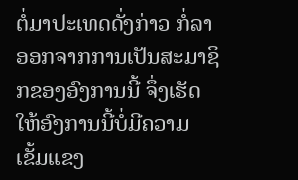ຕໍ່ມາປະເທດດັ່ງກ່າວ ກໍ່ລາອອກຈາກການເປັນສະມາຊິກຂອງອົງການນີ້ ຈຶ່ງເຮັດໃຫ້ອົງການນີ້ບໍ່ມີຄວາມເຂັ້ມແຂງ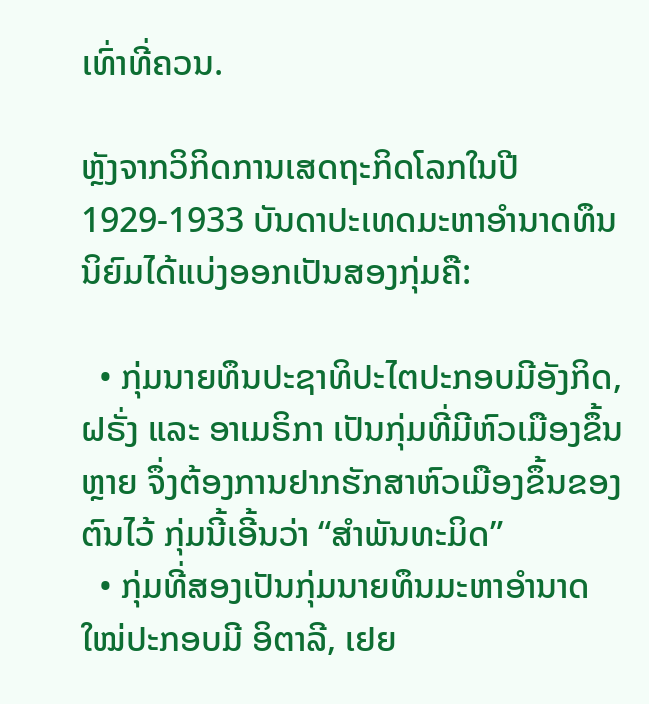ເທົ່າທີ່ຄວນ.

ຫຼັງຈາກວິກິດການເສດຖະກິດໂລກໃນປີ 1929-1933 ບັນດາປະເທດມະຫາອຳນາດທຶນນິຍົມໄດ້ແບ່ງອອກເປັນສອງກຸ່ມຄື:

  • ກຸ່ມນາຍທຶນປະຊາທິປະໄຕປະກອບມີອັງກິດ, ຝຣັ່ງ ແລະ ອາເມຣິກາ ເປັນກຸ່ມທີ່ມີຫົວເມືອງຂຶ້ນຫຼາຍ ຈຶ່ງຕ້ອງການຢາກຮັກສາຫົວເມືອງຂຶ້ນຂອງຕົນໄວ້ ກຸ່ມນີ້ເອີ້ນວ່າ “ສຳພັນທະມິດ”
  • ກຸ່ມທີ່ສອງເປັນກຸ່ມນາຍທຶນມະຫາອຳນາດໃໝ່ປະກອບມີ ອິຕາລີ, ເຢຍ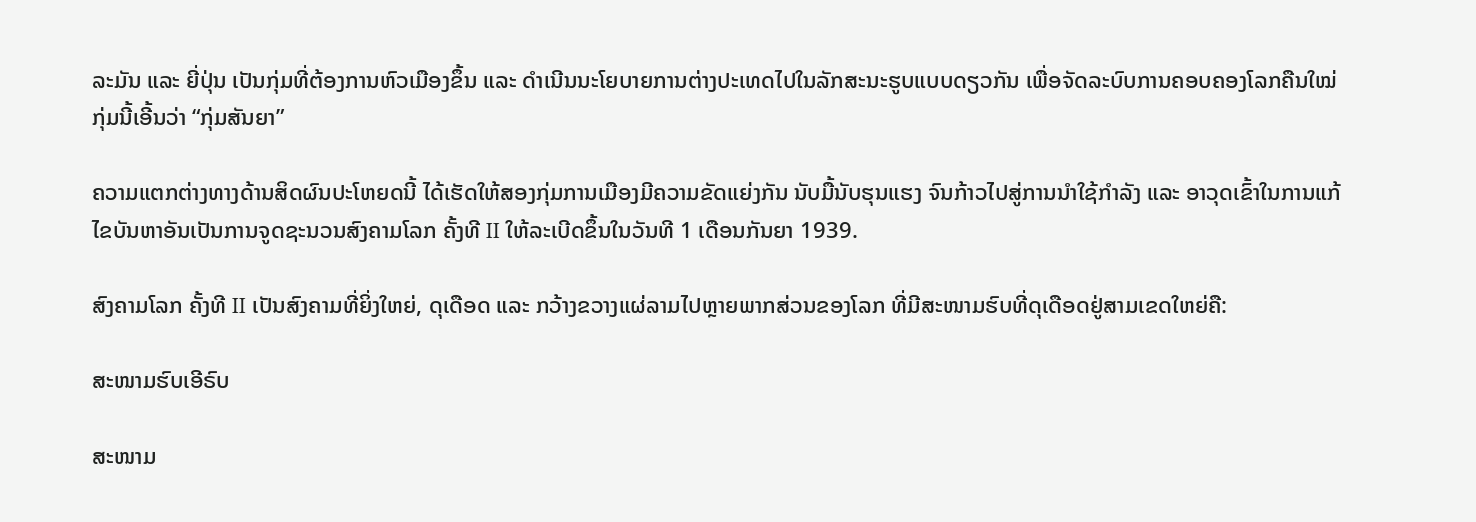ລະມັນ ແລະ ຍີ່ປຸ່ນ ເປັນກຸ່ມທີ່ຕ້ອງການຫົວເມືອງຂຶ້ນ ແລະ ດຳເນີນນະໂຍບາຍການຕ່າງປະເທດໄປໃນລັກສະນະຮູບແບບດຽວກັນ ເພື່ອຈັດລະບົບການຄອບຄອງໂລກຄືນໃໝ່ ກຸ່ມນີ້ເອີ້ນວ່າ “ກຸ່ມສັນຍາ”

ຄວາມແຕກຕ່າງທາງດ້ານສິດຜົນປະໂຫຍດນີ້ ໄດ້ເຮັດໃຫ້ສອງກຸ່ມການເມືອງມີຄວາມຂັດແຍ່ງກັນ ນັບມື້ນັບຮຸນແຮງ ຈົນກ້າວໄປສູ່ການນຳໃຊ້ກຳລັງ ແລະ ອາວຸດເຂົ້າໃນການແກ້ໄຂບັນຫາອັນເປັນການຈູດຊະນວນສົງຄາມໂລກ ຄັ້ງທີ II ໃຫ້ລະເບີດຂຶ້ນໃນວັນທີ 1 ເດືອນກັນຍາ 1939.

ສົງຄາມໂລກ ຄັ້ງທີ II ເປັນສົງຄາມທີ່ຍິ່ງໃຫຍ່, ດຸເດືອດ ແລະ ກວ້າງຂວາງແຜ່ລາມໄປຫຼາຍພາກສ່ວນຂອງໂລກ ທີ່ມີສະໜາມຮົບທີ່ດຸເດືອດຢູ່ສາມເຂດໃຫຍ່ຄື:

ສະໜາມຮົບເອີຣົບ

ສະໜາມ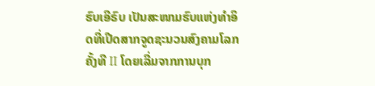ຮົບເອີຣົບ ເປັນສະໜາມຮົບແຫ່ງທຳອິດທີ່ເປີດສາກຈູດຊະນວນສົງຄາມໂລກ ຄັ້ງທີ II ໂດຍເລີ່ມຈາກການບຸກ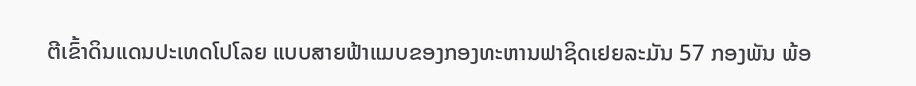ຕີເຂົ້າດິນແດນປະເທດໂປໂລຍ ແບບສາຍຟ້າແມບຂອງກອງທະຫານຟາຊິດເຢຍລະມັນ 57 ກອງພັນ ພ້ອ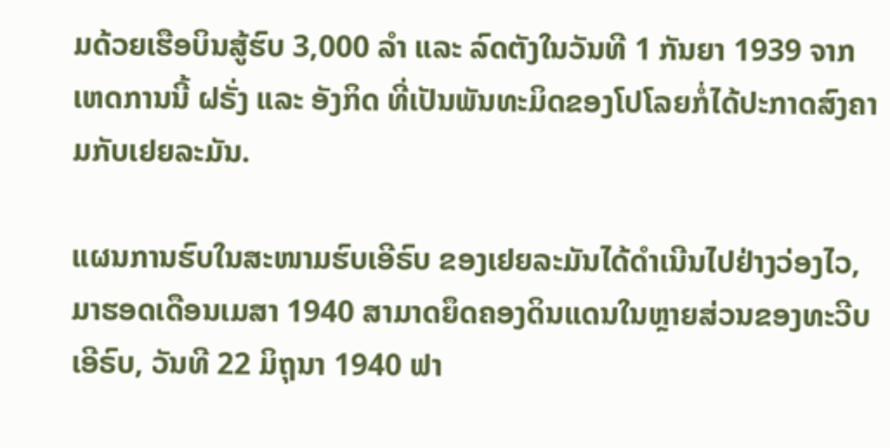ມດ້ວຍເຮືອບິນສູ້ຮົບ 3,000 ລຳ ແລະ ລົດຕັງໃນວັນທີ 1 ກັນຍາ 1939 ຈາກເຫດການນີ້ ຝຣັ່ງ ແລະ ອັງກິດ ທີ່ເປັນພັນທະມິດຂອງໂປໂລຍກໍ່ໄດ້ປະກາດສົງຄາມກັບເຢຍລະມັນ.

ແຜນການຮົບໃນສະໜາມຮົບເອີຣົບ ຂອງເຢຍລະມັນໄດ້ດຳເນີນໄປຢ່າງວ່ອງໄວ, ມາຮອດເດືອນເມສາ 1940 ສາມາດຍຶດຄອງດິນແດນໃນຫຼາຍສ່ວນຂອງທະວີບເອີຣົບ, ວັນທີ 22 ມິຖຸນາ 1940 ຟາ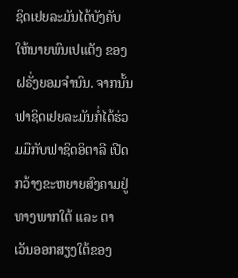ຊິດເຢຍລະມັນໄດ້ບັງຄັບໃຫ້ນາຍພົນເປແຕັງ ຂອງຝຣັ່ງຍອມຈຳນົນ. ຈາກນັ້ນ ຟາຊິດເຢຍລະມັນກໍ່ໄດ້ຮ່ວມມືກັບຟາຊິດອິຕາລີ ເປີດກວ້າງຂະຫຍາຍສົງຄາມຢູ່ທາງພາກໃຕ້ ແລະ ຕາເວັນອອກສຽງໃຕ້ຂອງ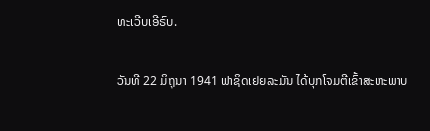ທະເວີບເອີຣົບ.

ວັນທີ 22 ມິຖຸນາ 1941 ຟາຊິດເຢຍລະມັນ ໄດ້ບຸກໂຈມຕີເຂົ້າສະຫະພາບ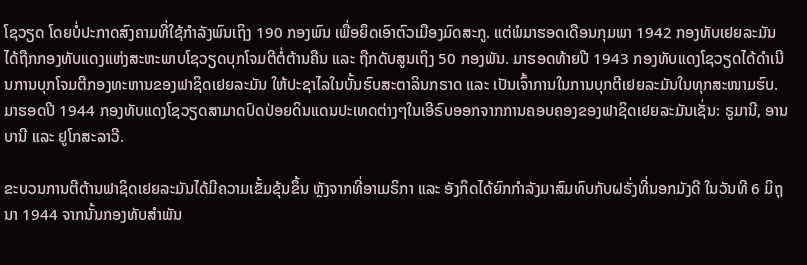ໂຊວຽດ ໂດຍບໍ່ປະກາດສົງຄາມທີ່ໃຊ້ກຳລັງພົນເຖິງ 190 ກອງພົນ ເພື່ອຍຶດເອົາຕົວເມືອງມົດສະກູ. ແຕ່ພໍມາຮອດເດືອນກຸມພາ 1942 ກອງທັບເຢຍລະມັນ ໄດ້ຖືກກອງທັບແດງແຫ່ງສະຫະພາບໂຊວຽດບຸກໂຈມຕີຕໍ່ຕ້ານຄືນ ແລະ ຖືກດັບສູນເຖິງ 50 ກອງພັນ. ມາຮອດທ້າຍປີ 1943 ກອງທັບແດງໂຊວຽດໄດ້ດຳເນີນການບຸກໂຈມຕີກອງທະຫານຂອງຟາຊິດເຢຍລະມັນ ໃຫ້ປະຊາໄລໃນບັ້ນຮົບສະຕາລິນກຣາດ ແລະ ເປັນເຈົ້າການໃນການບຸກຕີເຢຍລະມັນໃນທຸກສະໜາມຮົບ. ມາຮອດປີ 1944 ກອງທັບແດງໂຊວຽດສາມາດປົດປ່ອຍດິນແດນປະເທດຕ່າງໆໃນເອີຣົບອອກຈາກການຄອບຄອງຂອງຟາຊິດເຢຍລະມັນເຊັ່ນ: ຣູມານີ, ອານບານີ ແລະ ຢູໂກສະລາວີ.

ຂະບວນການຕີຕ້ານຟາຊິດເຢຍລະມັນໄດ້ມີຄວາມເຂັ້ມຂຸ້ນຂຶ້ນ ຫຼັງຈາກທີ່ອາເມຣິກາ ແລະ ອັງກິດໄດ້ຍົກກຳລັງມາສົມທົບກັບຝຣັ່ງທີ່ນອກມັງດີ ໃນວັນທີ 6 ມິຖຸນາ 1944 ຈາກນັ້ນກອງທັບສຳພັນ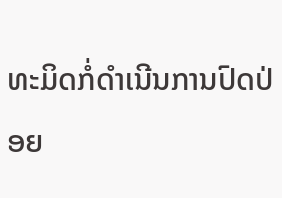ທະມິດກໍ່ດຳເນີນການປົດປ່ອຍ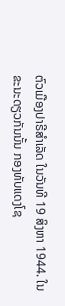ຕົວເມືອງປາຣີສຳເລັດ ໃນວັນທີ 19 ສິງຫາ 1944. ໃນຂະນະດຽວກັນນັ້ນ ກອງທັບແດງໂຊ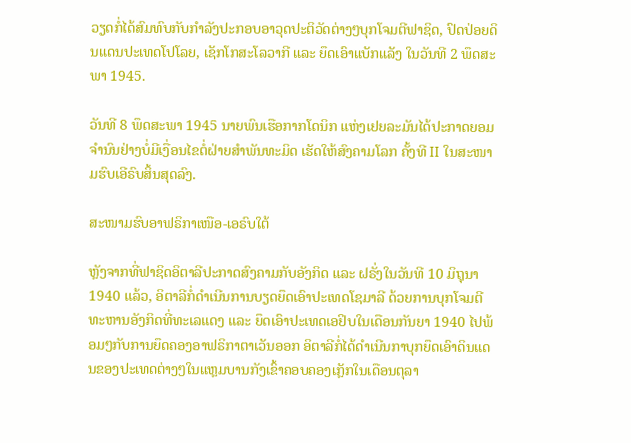ວຽດກໍ່ໄດ້ສົມທົບກັບກຳລັງປະກອບອາວຸດປະຕິວັດຕ່າງໆບຸກໂຈມຕີຟາຊິດ, ປົດປ່ອຍດິນແດນປະເທດໂປໂລຍ, ເຊັກໂກສະໂລວາກີ ແລະ ຍຶດເອົາແບັກແລັງ ໃນວັນທີ 2 ພຶດສະພາ 1945.

ວັນທີ 8 ພຶດສະພາ 1945 ນາຍພົນເຮືອກາກໂດນິກ ແຫ່ງເຢຍລະມັນໄດ້ປະກາດຍອມຈຳນົນຢ່າງບໍ່ມີເງື່ອນໄຂຕໍ່ຝ່າຍສຳພັນທະມິດ ເຮັດໃຫ້ສົງຄາມໂລກ ຄັ້ງທີ II ໃນສະໜາມຮົບເອີຣົບສິ້ນສຸດລົງ.

ສະໜາມຮົບອາຟຣິກາເໜືອ-ເອຣົບໃຕ້

ຫຼັງຈາກທີ່ຟາຊິດອິຕາລີປະກາດສົງຄາມກັບອັງກິດ ແລະ ຝຣັ່ງໃນວັນທີ 10 ມິຖຸນາ 1940 ແລ້ວ, ອິຕາລີກໍ່ດຳເນີນການບຽດຍຶດເອົາປະເທດໂຊມາລີ ດ້ວຍການບຸກໂຈມຕີທະຫານອັງກິດທີ່ທະເລແດງ ແລະ ຍຶດເອົາປະເທດເອຢິບໃນເດືອນກັນຍາ 1940 ໄປພ້ອມໆກັບການຍຶດຄອງອາຟຣິກາຕາເວັນອອກ ອິຕາລີກໍ່ໄດ້ດຳເນີນກາບຸກຍຶດເອົາດິນແດນຂອງປະເທດຕ່າງໆໃນແຫຼມບານກັງເຂົ້າຄອບຄອງເກຼັກໃນເດືອນຕຸລາ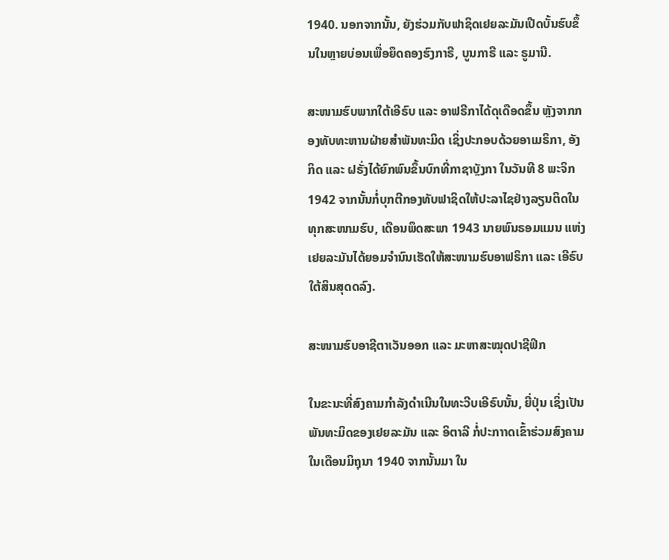1940. ນອກຈາກນັ້ນ, ຍັງຮ່ວມກັບຟາຊິດເຢຍລະມັນເປີດບັ້ນຮົບຂຶ້ນໃນຫຼາຍບ່ອນເພື່ອຍຶດຄອງຮົງກາຣີ, ບູນກາຣີ ແລະ ຣູມານີ.

ສະໜາມຮົບພາກໃຕ້ເອີຣົບ ແລະ ອາຟຣີກາໄດ້ດຸເດືອດຂຶ້ນ ຫຼັງຈາກກອງທັບທະຫານຝ່າຍສຳພັນທະມິດ ເຊິ່ງປະກອບດ້ວຍອາເມຣິກາ, ອັງກິດ ແລະ ຝຣັ່ງໄດ້ຍົກພົນຂຶ້ນບົກທີ່ກາຊາບຼັງກາ ໃນວັນທີ 8 ພະຈິກ 1942 ຈາກນັ້ນກໍ່ບຸກຕີກອງທັບຟາຊິດໃຫ້ປະລາໄຊຢ່າງລຽນຕິດໃນທຸກສະໜາມຮົບ, ເດືອນພຶດສະພາ 1943 ນາຍພົນຣອມແມນ ແຫ່ງເຢຍລະມັນໄດ້ຍອມຈຳນົນເຮັດໃຫ້ສະໜາມຮົບອາຟຣິກາ ແລະ ເອີຣົບໃຕ້ສິນສຸດດລົງ.

ສະໜາມຮົບອາຊີຕາເວັນອອກ ແລະ ມະຫາສະໝຸດປາຊີຟິກ

ໃນຂະນະທີ່ສົງຄາມກຳລັງດຳເນີນໃນທະວີບເອີຣົບນັ້ນ, ຍີ່ປຸ່ນ ເຊິ່ງເປັນພັນທະມິດຂອງເຢຍລະມັນ ແລະ ອິຕາລີ ກໍ່ປະກາາດເຂົ້າຮ່ວມສົງຄາມໃນເດືອນມິຖຸນາ 1940 ຈາກນັ້ນມາ ໃນ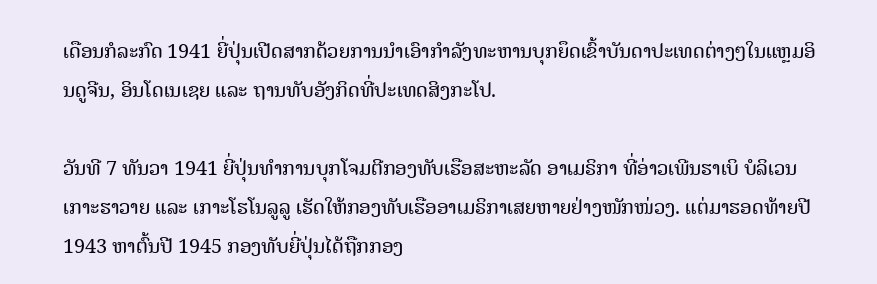ເດືອນກໍລະກົດ 1941 ຍີ່ປຸ່ນເປີດສາກດ້ວຍການນຳເອົາກຳລັງທະຫານບຸກຍຶດເຂົ້າບັນດາປະເທດຕ່າງໆໃນແຫຼມອິນດູຈີນ, ອິນໂດເນເຊຍ ແລະ ຖານທັບອັງກິດທີ່ປະເທດສິງກະໂປ.

ວັນທີ 7 ທັນວາ 1941 ຍີ່ປຸ່ນທຳການບຸກໂຈມຕີກອງທັບເຮືອສະຫະລັດ ອາເມຣິກາ ທີ່ອ່າວເພີນຮາເບິ ບໍລິເວນເກາະຮາວາຍ ແລະ ເກາະໂຮໂນລູລູ ເຮັດໃຫ້ກອງທັບເຮືອອາເມຣິກາເສຍຫາຍຢ່າງໜັກໜ່ວງ. ແຕ່ມາຮອດທ້າຍປີ 1943 ຫາຕົ້ນປີ 1945 ກອງທັບຍີ່ປຸ່ນໄດ້ຖືກກອງ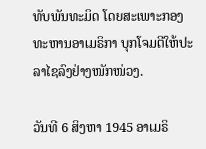ທັບພັນທະມິດ ໂດຍສະເພາະກອງທະຫານອາເມຣິກາ ບຸກໂຈມຕີໃຫ້ປະລາໄຊລົງຢ່າງໜັກໜ່ວງ.

ວັນທີ 6 ສິງຫາ 1945 ອາເມຣິ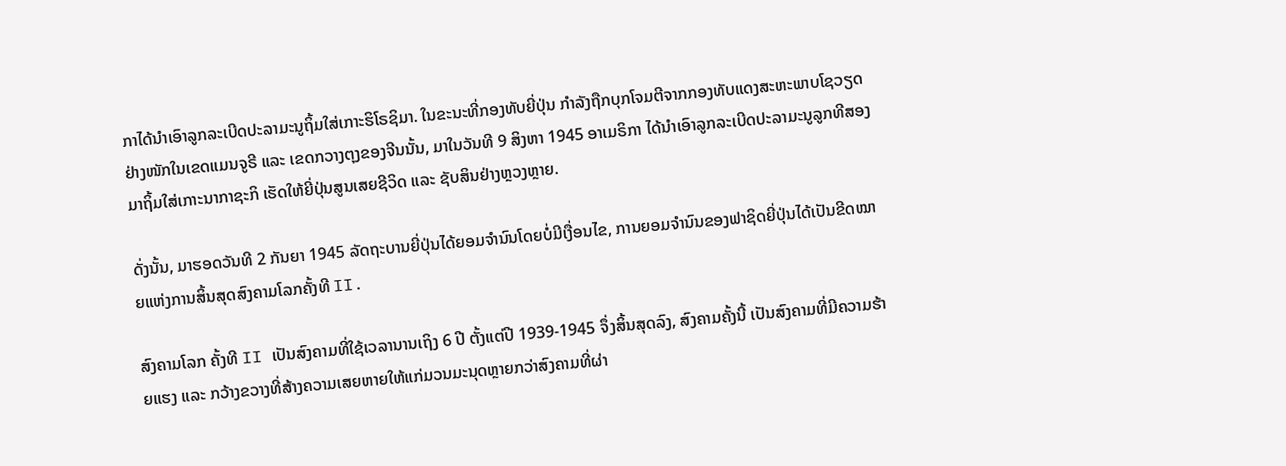ກາໄດ້ນຳເອົາລູກລະເບີດປະລາມະນູຖິ້ມໃສ່ເກາະຮິໂຣຊິມາ. ໃນຂະນະທີ່ກອງທັບຍີ່ປຸ່ນ ກຳລັງຖືກບຸກໂຈມຕີຈາກກອງທັບແດງສະຫະພາບໂຊວຽດຢ່າງໜັກໃນເຂດແມນຈູຣີ ແລະ ເຂດກວາງຕຸງຂອງຈີນນັ້ນ, ມາໃນວັນທີ 9 ສິງຫາ 1945 ອາເມຣິກາ ໄດ້ນຳເອົາລູກລະເບີດປະລາມະນູລູກທີສອງມາຖິ້ມໃສ່ເກາະນາກາຊະກິ ເຮັດໃຫ້ຍີ່ປຸ່ນສູນເສຍຊີວິດ ແລະ ຊັບສິນຢ່າງຫຼວງຫຼາຍ.

ດັ່ງນັ້ນ, ມາຮອດວັນທີ 2 ກັນຍາ 1945 ລັດຖະບານຍີ່ປຸ່ນໄດ້ຍອມຈຳນົນໂດຍບໍ່ມີເງື່ອນໄຂ, ການຍອມຈຳນົນຂອງຟາຊິດຍີ່ປຸ່ນໄດ້ເປັນຂີດໝາຍແຫ່ງການສິ້ນສຸດສົງຄາມໂລກຄັ້ງທີ II.

ສົງຄາມໂລກ ຄັ້ງທີ II ເປັນສົງຄາມທີ່ໃຊ້ເວລານານເຖິງ 6 ປີ ຕັ້ງແຕ່ປີ 1939-1945 ຈຶ່ງສິ້ນສຸດລົງ, ສົງຄາມຄັ້ງນີ້ ເປັນສົງຄາມທີ່ມີຄວາມຮ້າຍແຮງ ແລະ ກວ້າງຂວາງທີ່ສ້າງຄວາມເສຍຫາຍໃຫ້ແກ່ມວນມະນຸດຫຼາຍກວ່າສົງຄາມທີ່ຜ່າ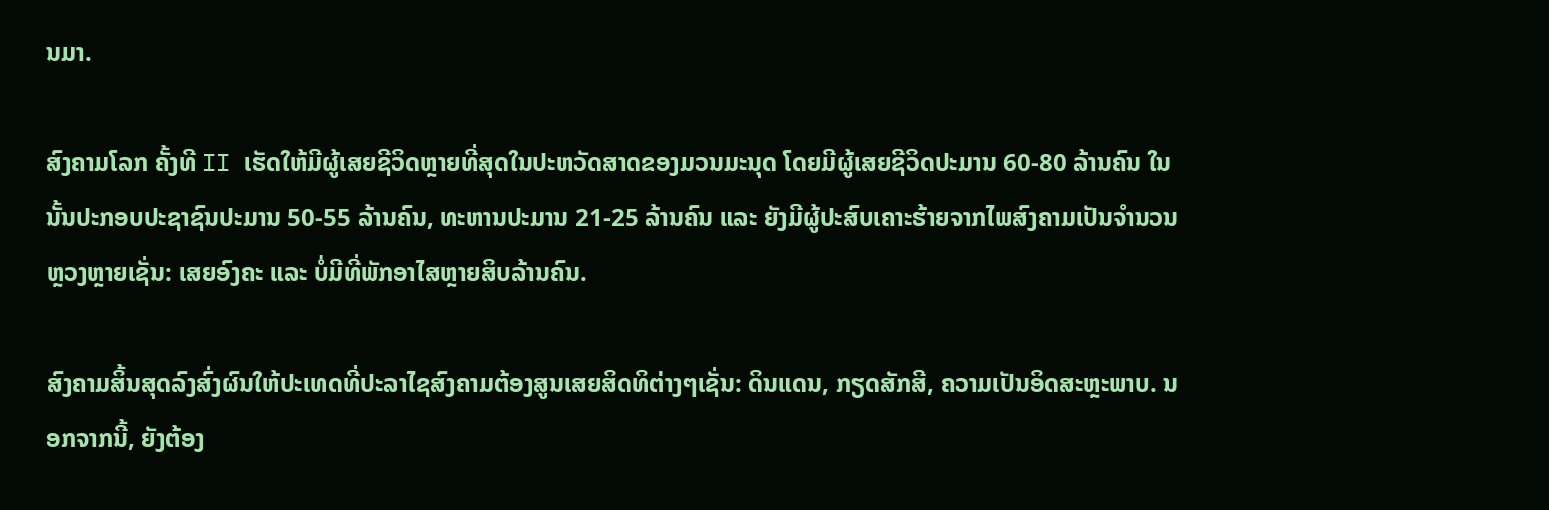ນມາ.

ສົງຄາມໂລກ ຄັ້ງທີ II ເຮັດໃຫ້ມີຜູ້ເສຍຊີວິດຫຼາຍທີ່ສຸດໃນປະຫວັດສາດຂອງມວນມະນຸດ ໂດຍມີຜູ້ເສຍຊີວິດປະມານ 60-80 ລ້ານຄົນ ໃນນັ້ນປະກອບປະຊາຊົນປະມານ 50-55 ລ້ານຄົນ, ທະຫານປະມານ 21-25 ລ້ານຄົນ ແລະ ຍັງມີຜູ້ປະສົບເຄາະຮ້າຍຈາກໄພສົງຄາມເປັນຈຳນວນຫຼວງຫຼາຍເຊັ່ນ: ເສຍອົງຄະ ແລະ ບໍ່ມີທີ່ພັກອາໄສຫຼາຍສິບລ້ານຄົນ.

ສົງຄາມສິ້ນສຸດລົງສົ່ງຜົນໃຫ້ປະເທດທີ່ປະລາໄຊສົງຄາມຕ້ອງສູນເສຍສິດທິຕ່າງໆເຊັ່ນ: ດິນແດນ, ກຽດສັກສີ, ຄວາມເປັນອິດສະຫຼະພາບ. ນອກຈາກນີ້, ຍັງຕ້ອງ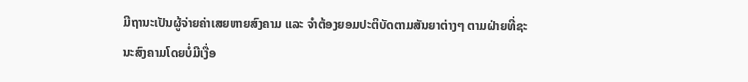ມີຖານະເປັນຜູ້ຈ່າຍຄ່າເສຍຫາຍສົງຄາມ ແລະ ຈຳຕ້ອງຍອມປະຕິບັດຕາມສັນຍາຕ່າງໆ ຕາມຝ່າຍທີ່ຊະນະສົງຄາມໂດຍບໍ່ມີເງື່ອ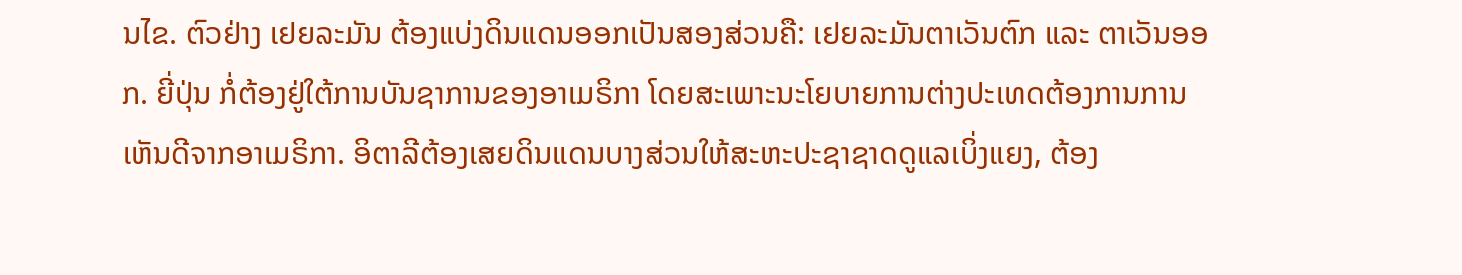ນໄຂ. ຕົວຢ່າງ ເຢຍລະມັນ ຕ້ອງແບ່ງດິນແດນອອກເປັນສອງສ່ວນຄື: ເຢຍລະມັນຕາເວັນຕົກ ແລະ ຕາເວັນອອກ. ຍີ່ປຸ່ນ ກໍ່ຕ້ອງຢູ່ໃຕ້ການບັນຊາການຂອງອາເມຣິກາ ໂດຍສະເພາະນະໂຍບາຍການຕ່າງປະເທດຕ້ອງການການເຫັນດີຈາກອາເມຣິກາ. ອິຕາລີຕ້ອງເສຍດິນແດນບາງສ່ວນໃຫ້ສະຫະປະຊາຊາດດູແລເບິ່ງແຍງ, ຕ້ອງ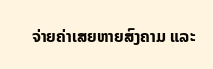ຈ່າຍຄ່າເສຍຫາຍສົງຄາມ ແລະ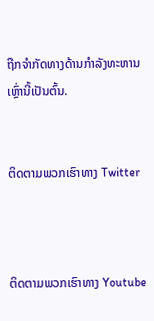ຖືກຈຳກັດທາງດ້ານກຳລັງທະຫານເຫຼົ່ານີ້ເປັນຕົ້ນ.


ຕິດຕາມພວກເຮົາທາງ Twitter



ຕິດຕາມພວກເຮົາທາງ Youtube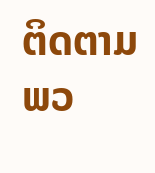ຕິດຕາມພວ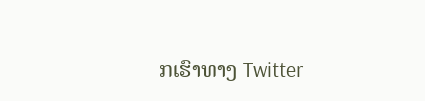ກເຮົາທາງ Twitter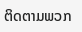ຕິດຕາມພວກ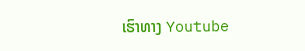ເຮົາທາງ Youtube